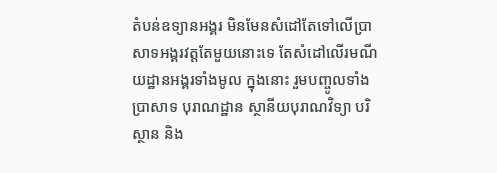តំបន់ឧទ្យានអង្គរ មិនមែនសំដៅតែទៅលើប្រាសាទអង្គរវត្តតែមួយនោះទេ តែសំដៅលើរមណីយដ្ឋានអង្គរទាំងមូល ក្នុងនោះ រួមបញ្ចូលទាំងប្រាសាទ បុរាណដ្ឋាន ស្ថានីយបុរាណវិទ្យា បរិស្ថាន និង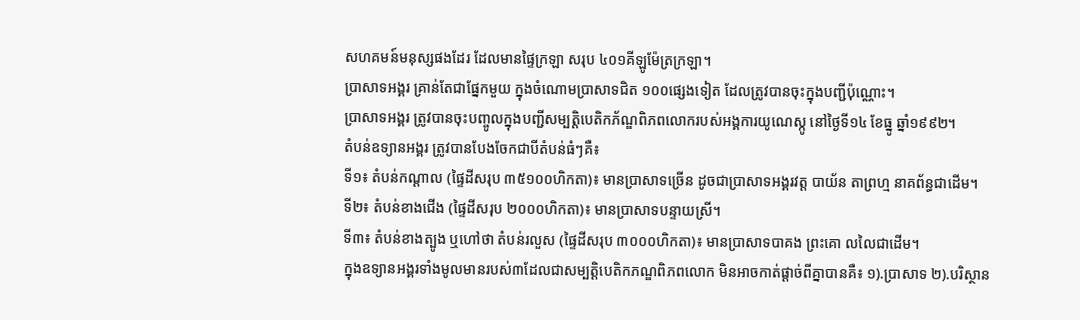សហគមន៍មនុស្សផងដែរ ដែលមានផ្ទៃក្រឡា សរុប ៤០១គីឡូម៉ែត្រក្រឡា។
ប្រាសាទអង្គរ គ្រាន់តែជាផ្នែកមួយ ក្នុងចំណោមប្រាសាទជិត ១០០ផ្សេងទៀត ដែលត្រូវបានចុះក្នុងបញ្ជីប៉ុណ្ណោះ។
ប្រាសាទអង្គរ ត្រូវបានចុះបញ្ចូលក្នុងបញ្ជីសម្បត្តិបេតិកភ័ណ្ឌពិភពលោករបស់អង្គការយូណេស្កូ នៅថ្ងៃទី១៤ ខែធ្នូ ឆ្នាំ១៩៩២។
តំបន់ឧទ្យានអង្គរ ត្រូវបានបែងចែកជាបីតំបន់ធំៗគឺ៖
ទី១៖ តំបន់កណ្តាល (ផ្ទៃដីសរុប ៣៥១០០ហិកតា)៖ មានប្រាសាទច្រើន ដូចជាប្រាសាទអង្គរវត្ត បាយ័ន តាព្រហ្ម នាគព័ន្ធជាដើម។
ទី២៖ តំបន់ខាងជើង (ផ្ទៃដីសរុប ២០០០ហិកតា)៖ មានប្រាសាទបន្ទាយស្រី។
ទី៣៖ តំបន់ខាងត្បូង ឬហៅថា តំបន់រលួស (ផ្ទៃដីសរុប ៣០០០ហិកតា)៖ មានប្រាសាទបាគង ព្រះគោ លលៃជាដើម។
ក្នុងឧទ្យានអង្គរទាំងមូលមានរបស់៣ដែលជាសម្បត្តិបេតិកភណ្ឌពិភពលោក មិនអាចកាត់ផ្តាច់ពីគ្នាបានគឺ៖ ១).ប្រាសាទ ២).បរិស្ថាន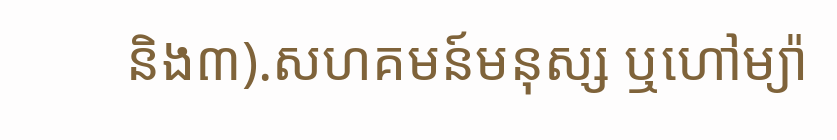និង៣).សហគមន៍មនុស្ស ឬហៅម្យ៉ា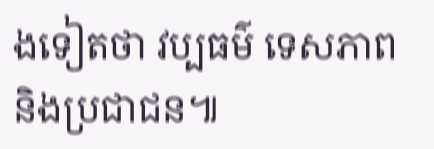ងទៀតថា វប្បធម៌ ទេសភាព និងប្រជាជន៕